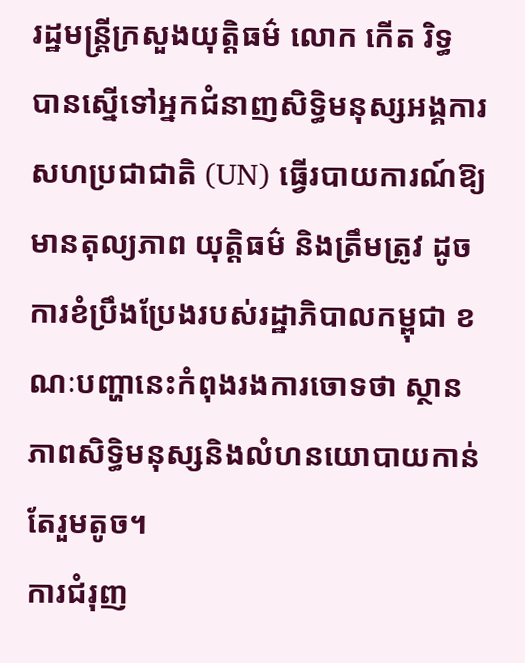រដ្ឋមន្ត្រីក្រសួងយុត្តិធម៌ លោក កើត រិទ្ធ បានស្នើទៅអ្នកជំនាញសិទ្ធិមនុស្សអង្គការសហប្រជាជាតិ (UN) ធ្វើរបាយការណ៍ឱ្យមានតុល្យភាព យុត្តិធម៌ និងត្រឹមត្រូវ ដូចការខំប្រឹងប្រែងរបស់រដ្ឋាភិបាលកម្ពុជា ខណៈបញ្ហានេះកំពុងរងការចោទថា ស្ថានភាពសិទ្ធិមនុស្សនិងលំហនយោបាយកាន់តែរួមតូច។
ការជំរុញ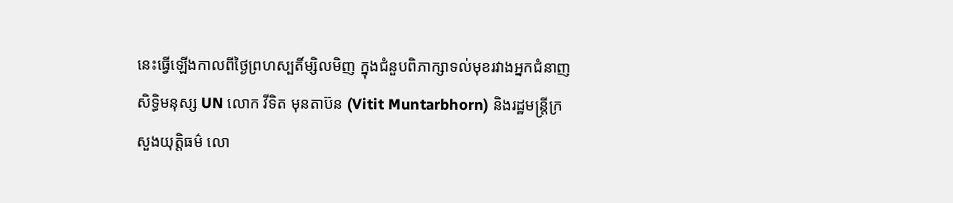នេះធ្វើឡើងកាលពីថ្ងៃព្រហស្បតិ៍ម្សិលមិញ ក្នុងជំនួបពិភាក្សាទល់មុខរវាងអ្នកជំនាញសិទ្ធិមនុស្ស UN លោក វីទិត មុនតាប៊ន (Vitit Muntarbhorn) និងរដ្ឋមន្ត្រីក្រសួងយុត្តិធម៌ លោ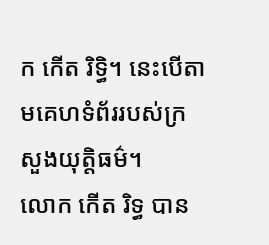ក កើត រិទ្ធិ។ នេះបើតាមគេហទំព័ររបស់ក្រសួងយុត្តិធម៌។
លោក កើត រិទ្ធ បាន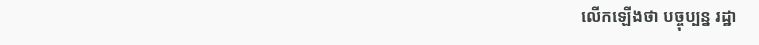លើកឡើងថា បច្ចុប្បន្ន រដ្ឋា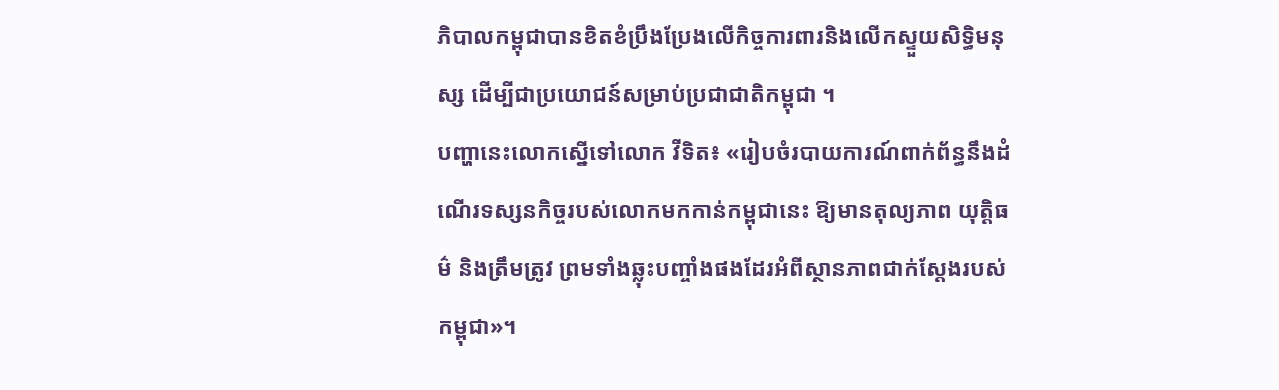ភិបាលកម្ពុជាបានខិតខំប្រឹងប្រែងលើកិច្ចការពារនិងលើកស្ទួយសិទ្ធិមនុស្ស ដើម្បីជាប្រយោជន៍សម្រាប់ប្រជាជាតិកម្ពុជា ។
បញ្ហានេះលោកស្នើទៅលោក វីទិត៖ «រៀបចំរបាយការណ៍ពាក់ព័ន្ធនឹងដំណើរទស្សនកិច្ចរបស់លោកមកកាន់កម្ពុជានេះ ឱ្យមានតុល្យភាព យុត្តិធម៌ និងត្រឹមត្រូវ ព្រមទាំងឆ្លុះបញ្ចាំងផងដែរអំពីស្ថានភាពជាក់ស្តែងរបស់កម្ពុជា»។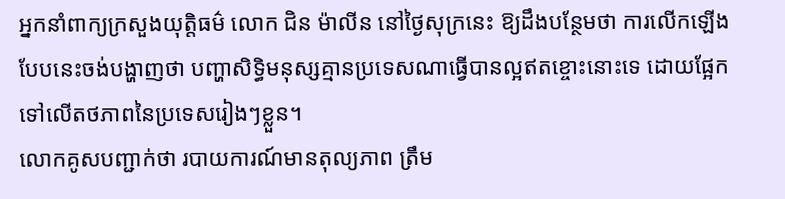អ្នកនាំពាក្យក្រសួងយុត្តិធម៌ លោក ជិន ម៉ាលីន នៅថ្ងៃសុក្រនេះ ឱ្យដឹងបន្ថែមថា ការលើកឡើងបែបនេះចង់បង្ហាញថា បញ្ហាសិទ្ធិមនុស្សគ្មានប្រទេសណាធ្វើបានល្អឥតខ្ចោះនោះទេ ដោយផ្អែកទៅលើតថភាពនៃប្រទេសរៀងៗខ្លួន។
លោកគូសបញ្ជាក់ថា របាយការណ៍មានតុល្យភាព ត្រឹម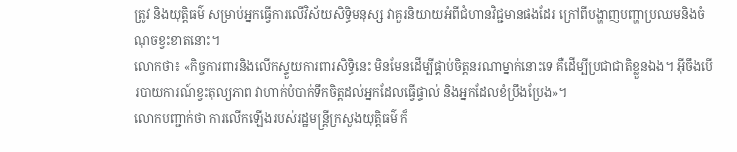ត្រូវ និងយុត្តិធម៌ សម្រាប់អ្នកធ្វើការលើវិស័យសិទ្ធិមនុស្ស វាគួរនិយាយអំពីជំហានវិជ្ជមានផងដែរ ក្រៅពីបង្ហាញបញ្ហាប្រឈមនិងចំណុចខ្វះខាតនោះ។
លោកថា៖ «កិច្ចការពារនិងលើកស្ទួយការពារសិទ្ធិនេះ មិនមែនដើម្បីផ្គាប់ចិត្តនរណាម្នាក់នោះទេ គឺដើម្បីប្រជាជាតិខ្លួនឯង។ អ៊ីចឹងបើរបាយការណ៍ខ្វះតុល្យភាព វាហាក់បំបាក់ទឹកចិត្តដល់អ្នកដែលធ្វើផ្ទាល់ និងអ្នកដែលខំប្រឹងប្រែង»។
លោកបញ្ជាក់ថា ការលើកឡើងរបស់រដ្ឋមន្ត្រីក្រសួងយុត្តិធម៌ ក៏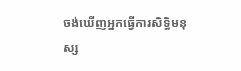ចង់ឃើញអ្នកធ្វើការសិទ្ធិមនុស្ស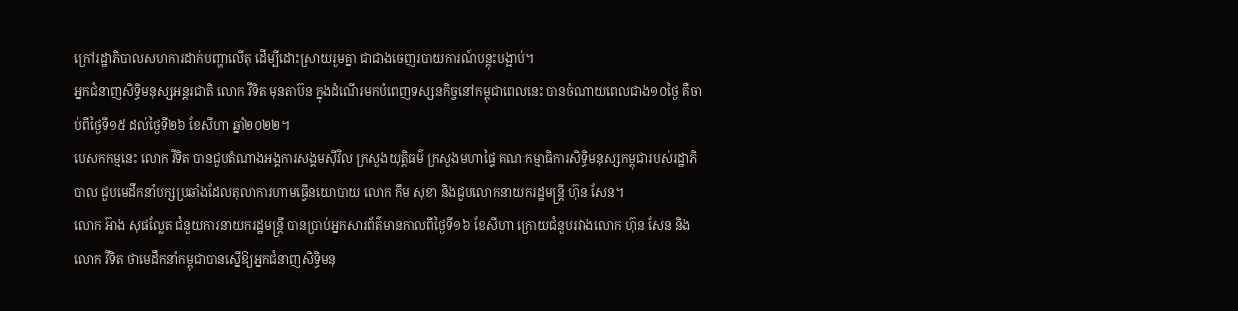ក្រៅរដ្ឋាភិបាលសហការដាក់បញ្ហាលើតុ ដើម្បីដោះស្រាយរួមគ្នា ជាជាងចេញរបាយការណ៍បន្តុះបង្អាប់។
អ្នកជំនាញសិទ្ធិមនុស្សអន្តរជាតិ លោក វីទិត មុនតាប៊ន ក្នុងដំណើរមកបំពេញទស្សនកិច្ចនៅកម្ពុជាពេលនេះ បានចំណាយពេលជាង១០ថ្ងៃ គឺចាប់ពីថ្ងៃទី១៥ ដល់ថ្ងៃទី២៦ ខែសីហា ឆ្នាំ២០២២។
បេសកកម្មនេះ លោក វីទិត បានជួបតំណាងអង្គការសង្គមស៊ីវិល ក្រសួងយុត្តិធម៌ ក្រសួងមហាផ្ទៃ គណៈកម្មាធិការសិទ្ធិមនុស្សកម្ពុជារបស់រដ្ឋាភិបាល ជួបមេដឹកនាំបក្សប្រឆាំងដែលតុលាការហាមធ្វើនយោបាយ លោក កឹម សុខា និងជួបលោកនាយករដ្ឋមន្ត្រី ហ៊ុន សែន។
លោក អ៊ាង សុផល្លែត ជំនួយការនាយករដ្ឋមន្ត្រី បានប្រាប់អ្នកសារព័ត៌មានកាលពីថ្ងៃទី១៦ ខែសីហា ក្រោយជំនួបរវាងលោក ហ៊ុន សែន និងលោក វីទិត ថាមេដឹកនាំកម្ពុជាបានស្នើឱ្យអ្នកជំនាញសិទ្ធិមនុ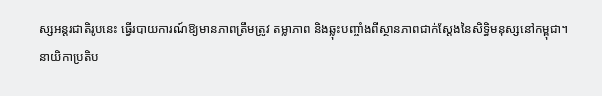ស្សអន្តរជាតិរូបនេះ ធ្វើរបាយការណ៍ឱ្យមានភាពត្រឹមត្រូវ តម្លាភាព និងឆ្លុះបញ្ចាំងពីស្ថានភាពជាក់ស្តែងនៃសិទ្ធិមនុស្សនៅកម្ពុជា។
នាយិកាប្រតិប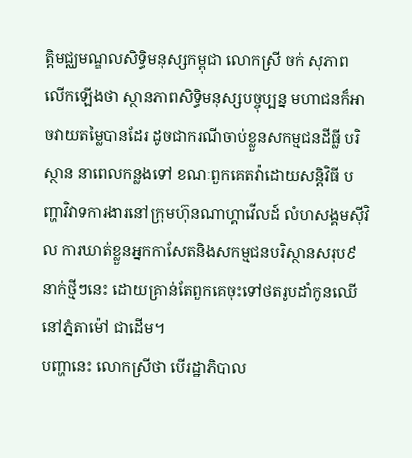ត្តិមជ្ឈមណ្ឌលសិទ្ធិមនុស្សកម្ពុជា លោកស្រី ចក់ សុភាព លើកឡើងថា ស្ថានភាពសិទ្ធិមនុស្សបច្ចុប្បន្ន មហាជនក៏អាចវាយតម្លៃបានដែរ ដូចជាករណីចាប់ខ្លួនសកម្មជនដីធ្លី បរិស្ថាន នាពេលកន្លងទៅ ខណៈពួកគេតវ៉ាដោយសន្តិវិធី បញ្ហាវិវាទការងារនៅក្រុមហ៊ុនណាហ្គាវើលដ៍ លំហសង្គមស៊ីវិល ការឃាត់ខ្លួនអ្នកកាសែតនិងសកម្មជនបរិស្ថានសរុប៩នាក់ថ្មីៗនេះ ដោយគ្រាន់តែពួកគេចុះទៅថតរូបដាំកូនឈើនៅភ្នំតាម៉ៅ ជាដើម។
បញ្ហានេះ លោកស្រីថា បើរដ្ឋាភិបាល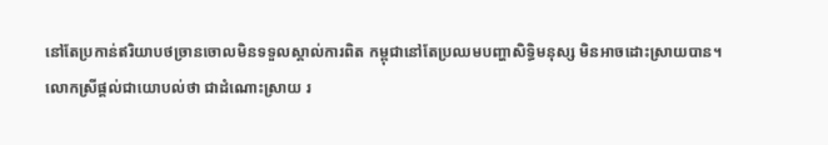នៅតែប្រកាន់ឥរិយាបថច្រានចោលមិនទទួលស្គាល់ការពិត កម្ពុជានៅតែប្រឈមបញ្ហាសិទ្ធិមនុស្ស មិនអាចដោះស្រាយបាន។
លោកស្រីផ្តល់ជាយោបល់ថា ជាដំណោះស្រាយ រ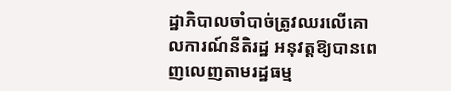ដ្ឋាភិបាលចាំបាច់ត្រូវឈរលើគោលការណ៍នីតិរដ្ឋ អនុវត្តឱ្យបានពេញលេញតាមរដ្ឋធម្ម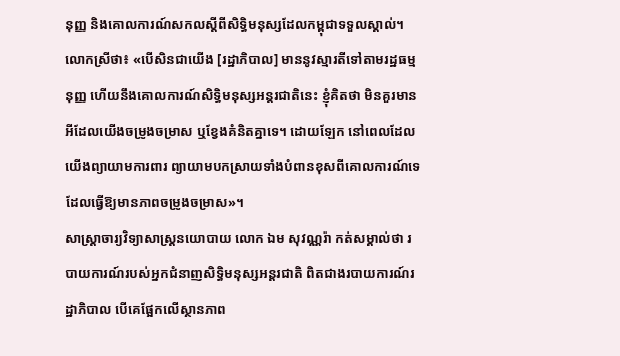នុញ្ញ និងគោលការណ៍សកលស្តីពីសិទ្ធិមនុស្សដែលកម្ពុជាទទួលស្គាល់។
លោកស្រីថា៖ «បើសិនជាយើង [រដ្ឋាភិបាល] មាននូវស្មារតីទៅតាមរដ្ឋធម្មនុញ្ញ ហើយនឹងគោលការណ៍សិទ្ធិមនុស្សអន្តរជាតិនេះ ខ្ញុំគិតថា មិនគួរមានអីដែលយើងចម្រូងចម្រាស ឬខ្វែងគំនិតគ្នាទេ។ ដោយឡែក នៅពេលដែលយើងព្យាយាមការពារ ព្យាយាមបកស្រាយទាំងបំពានខុសពីគោលការណ៍ទេ ដែលធ្វើឱ្យមានភាពចម្រូងចម្រាស»។
សាស្ត្រាចារ្យវិទ្យាសាស្ត្រនយោបាយ លោក ឯម សុវណ្ណរ៉ា កត់សម្គាល់ថា របាយការណ៍របស់អ្នកជំនាញសិទ្ធិមនុស្សអន្តរជាតិ ពិតជាងរបាយការណ៍រដ្ឋាភិបាល បើគេផ្អែកលើស្ថានភាព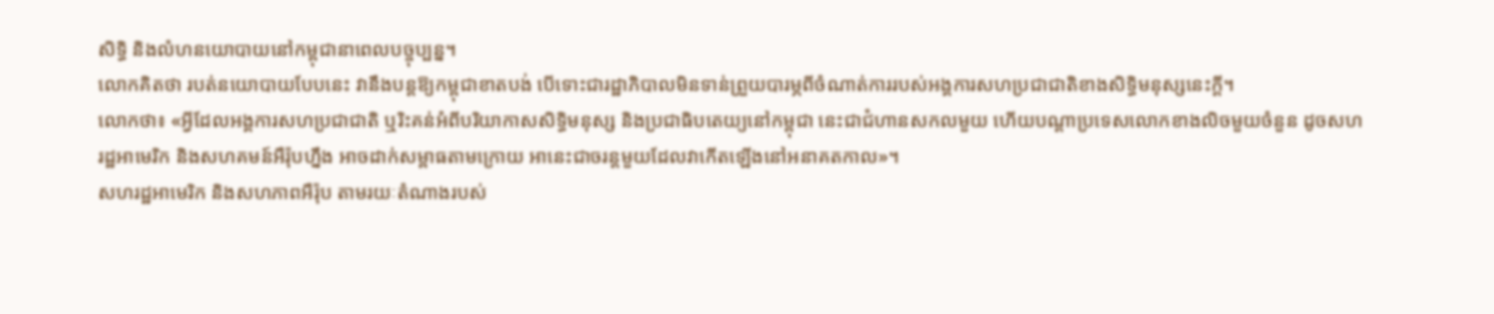សិទ្ធិ និងលំហនយោបាយនៅកម្ពុជានាពេលបច្ចុប្បន្ន។
លោកគិតថា របត់នយោបាយបែបនេះ វានឹងបន្តឱ្យកម្ពុជាខាតបង់ បើទោះជារដ្ឋាភិបាលមិនទាន់ព្រួយបារម្ភពីចំណាត់ការរបស់អង្គការសហប្រជាជាតិខាងសិទ្ធិមនុស្សនេះក្តី។
លោកថា៖ «អ្វីដែលអង្គការសហប្រជាជាតិ ឬរិះគន់អំពីបរិយាកាសសិទ្ធិមនុស្ស និងប្រជាធិបតេយ្យនៅកម្ពុជា នេះជាជំហានសកលមួយ ហើយបណ្តាប្រទេសលោកខាងលិចមួយចំនួន ដូចសហរដ្ឋអាមេរិក និងសហគមន៍អឺរ៉ុបហ្នឹង អាចដាក់សម្ពាធតាមក្រោយ អានេះជាចរន្តមួយដែលវាកើតឡើងនៅអនាគតកាល»។
សហរដ្ឋអាមេរិក និងសហភាពអឺរ៉ុប តាមរយៈតំណាងរបស់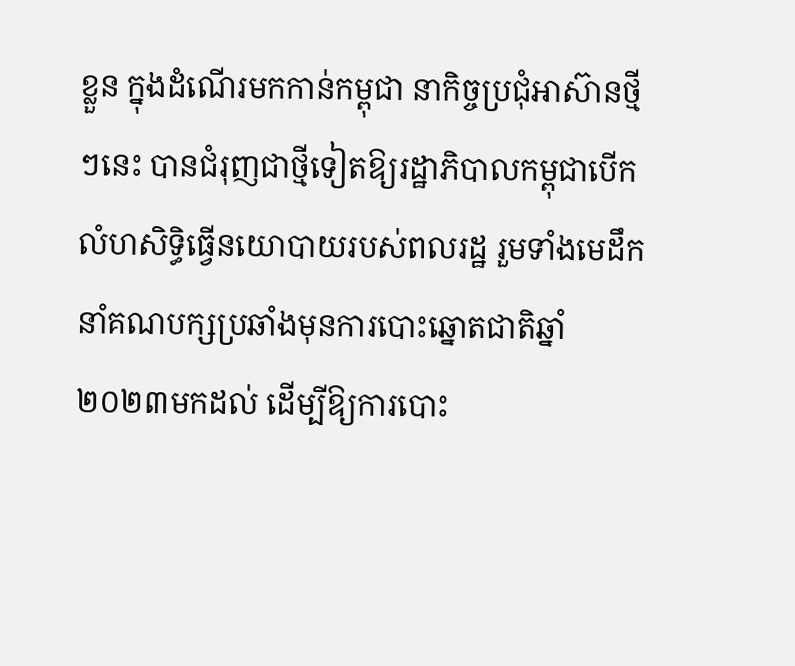ខ្លួន ក្នុងដំណើរមកកាន់កម្ពុជា នាកិច្ចប្រជុំអាស៊ានថ្មីៗនេះ បានជំរុញជាថ្មីទៀតឱ្យរដ្ឋាភិបាលកម្ពុជាបើកលំហសិទ្ធិធ្វើនយោបាយរបស់ពលរដ្ឋ រួមទាំងមេដឹកនាំគណបក្សប្រឆាំងមុនការបោះឆ្នោតជាតិឆ្នាំ២០២៣មកដល់ ដើម្បីឱ្យការបោះ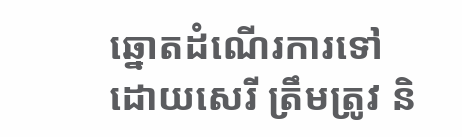ឆ្នោតដំណើរការទៅដោយសេរី ត្រឹមត្រូវ និ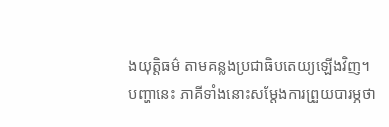ងយុត្តិធម៌ តាមគន្លងប្រជាធិបតេយ្យឡើងវិញ។
បញ្ហានេះ ភាគីទាំងនោះសម្តែងការព្រួយបារម្ភថា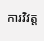ការវិវត្ត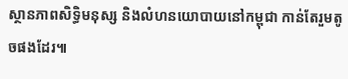ស្ថានភាពសិទ្ធិមនុស្ស និងលំហនយោបាយនៅកម្ពុជា កាន់តែរួមតូចផងដែរ៕